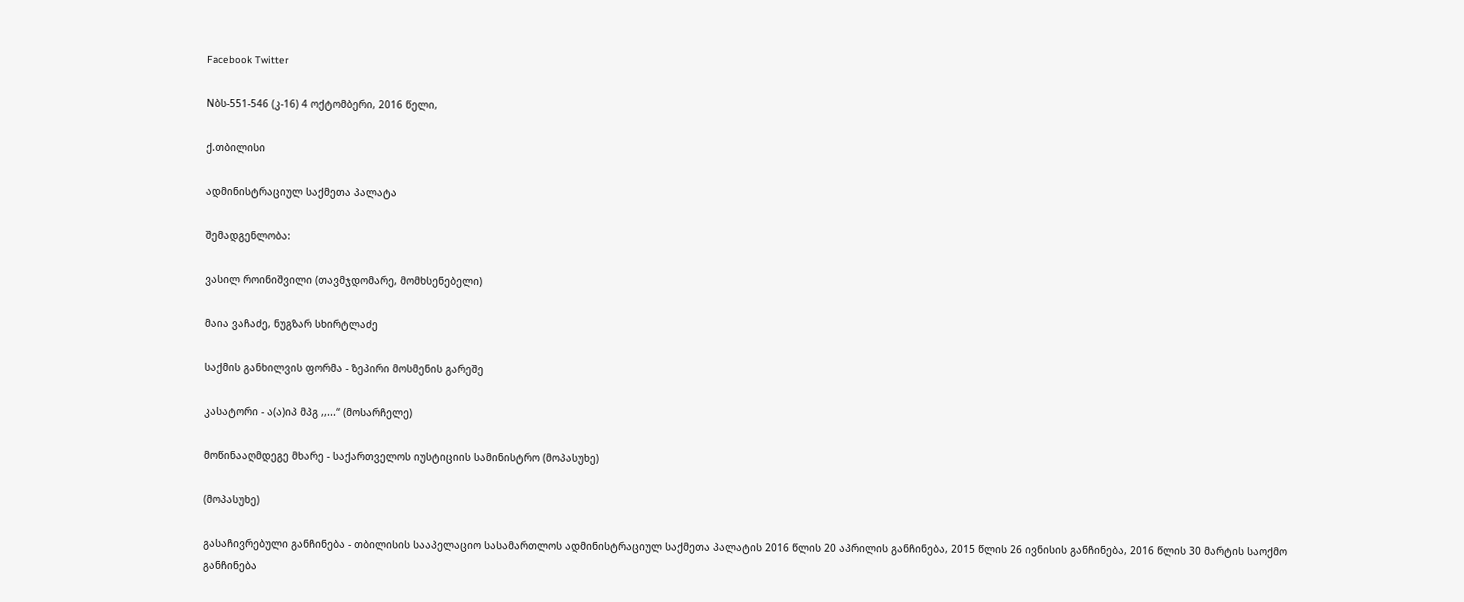Facebook Twitter

Nბს-551-546 (კ-16) 4 ოქტომბერი, 2016 წელი,

ქ.თბილისი

ადმინისტრაციულ საქმეთა პალატა

შემადგენლობა:

ვასილ როინიშვილი (თავმჯდომარე, მომხსენებელი)

მაია ვაჩაძე, ნუგზარ სხირტლაძე

საქმის განხილვის ფორმა - ზეპირი მოსმენის გარეშე

კასატორი - ა(ა)იპ მპგ ,,...“ (მოსარჩელე)

მოწინააღმდეგე მხარე - საქართველოს იუსტიციის სამინისტრო (მოპასუხე)

(მოპასუხე)

გასაჩივრებული განჩინება - თბილისის სააპელაციო სასამართლოს ადმინისტრაციულ საქმეთა პალატის 2016 წლის 20 აპრილის განჩინება, 2015 წლის 26 ივნისის განჩინება, 2016 წლის 30 მარტის საოქმო განჩინება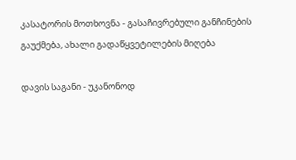კასატორის მოთხოვნა - გასაჩივრებული განჩინების გაუქმება, ახალი გადაწყვეტილების მიღება

დავის საგანი - უკანონოდ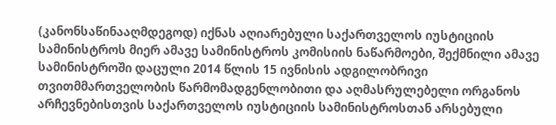(კანონსაწინააღმდეგოდ) იქნას აღიარებული საქართველოს იუსტიციის სამინისტროს მიერ ამავე სამინისტროს კომისიის ნაწარმოები, შექმნილი ამავე სამინისტროში დაცული 2014 წლის 15 ივნისის ადგილობრივი თვითმმართველობის წარმომადგენლობითი და აღმასრულებელი ორგანოს არჩევნებისთვის საქართველოს იუსტიციის სამინისტროსთან არსებული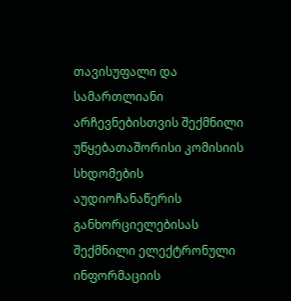თავისუფალი და სამართლიანი არჩევნებისთვის შექმნილი უწყებათაშორისი კომისიის სხდომების აუდიოჩანაწერის განხორციელებისას შექმნილი ელექტრონული ინფორმაციის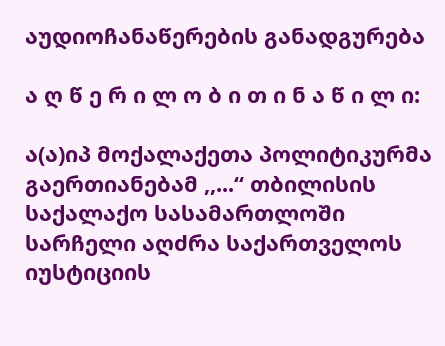აუდიოჩანაწერების განადგურება

ა ღ წ ე რ ი ლ ო ბ ი თ ი ნ ა წ ი ლ ი:

ა(ა)იპ მოქალაქეთა პოლიტიკურმა გაერთიანებამ ,,...“ თბილისის საქალაქო სასამართლოში სარჩელი აღძრა საქართველოს იუსტიციის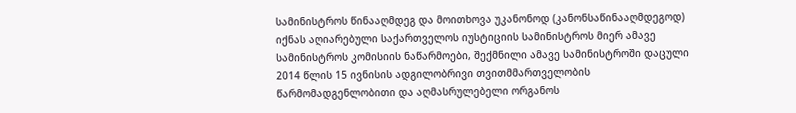სამინისტროს წინააღმდეგ და მოითხოვა უკანონოდ (კანონსაწინააღმდეგოდ) იქნას აღიარებული საქართველოს იუსტიციის სამინისტროს მიერ ამავე სამინისტროს კომისიის ნაწარმოები, შექმნილი ამავე სამინისტროში დაცული 2014 წლის 15 ივნისის ადგილობრივი თვითმმართველობის წარმომადგენლობითი და აღმასრულებელი ორგანოს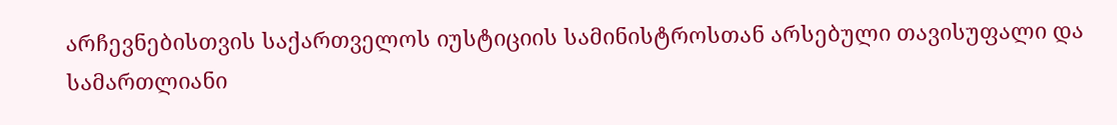არჩევნებისთვის საქართველოს იუსტიციის სამინისტროსთან არსებული თავისუფალი და სამართლიანი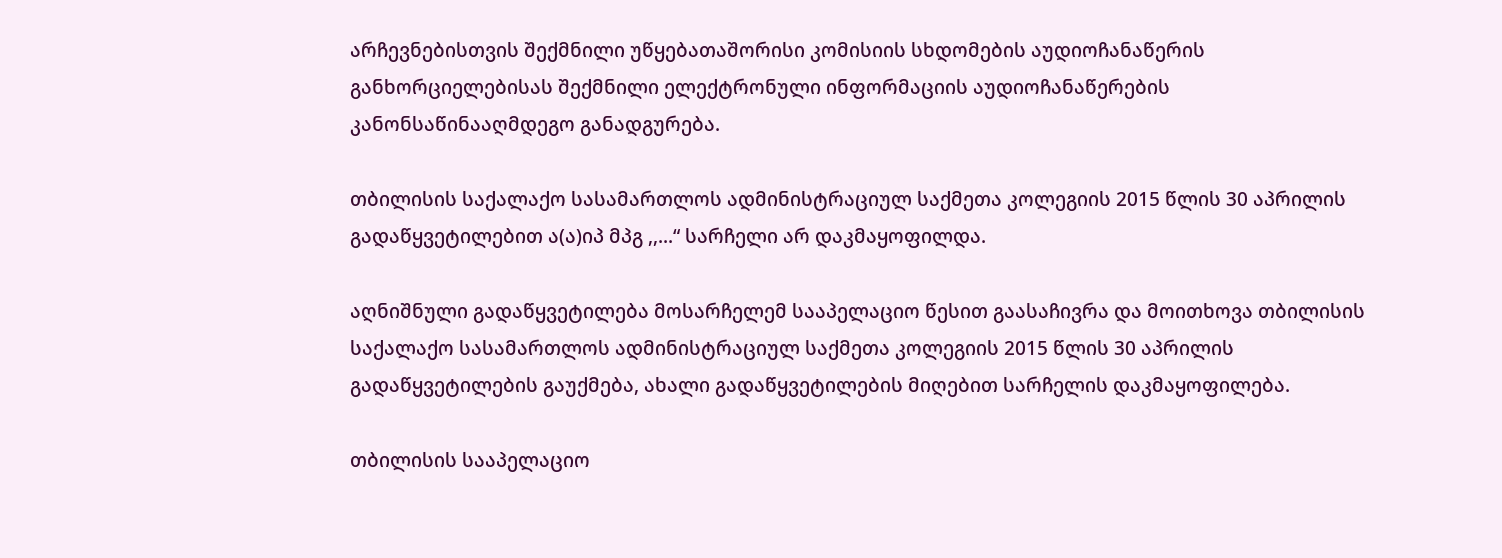არჩევნებისთვის შექმნილი უწყებათაშორისი კომისიის სხდომების აუდიოჩანაწერის განხორციელებისას შექმნილი ელექტრონული ინფორმაციის აუდიოჩანაწერების კანონსაწინააღმდეგო განადგურება.

თბილისის საქალაქო სასამართლოს ადმინისტრაციულ საქმეთა კოლეგიის 2015 წლის 30 აპრილის გადაწყვეტილებით ა(ა)იპ მპგ ,,...“ სარჩელი არ დაკმაყოფილდა.

აღნიშნული გადაწყვეტილება მოსარჩელემ სააპელაციო წესით გაასაჩივრა და მოითხოვა თბილისის საქალაქო სასამართლოს ადმინისტრაციულ საქმეთა კოლეგიის 2015 წლის 30 აპრილის გადაწყვეტილების გაუქმება, ახალი გადაწყვეტილების მიღებით სარჩელის დაკმაყოფილება.

თბილისის სააპელაციო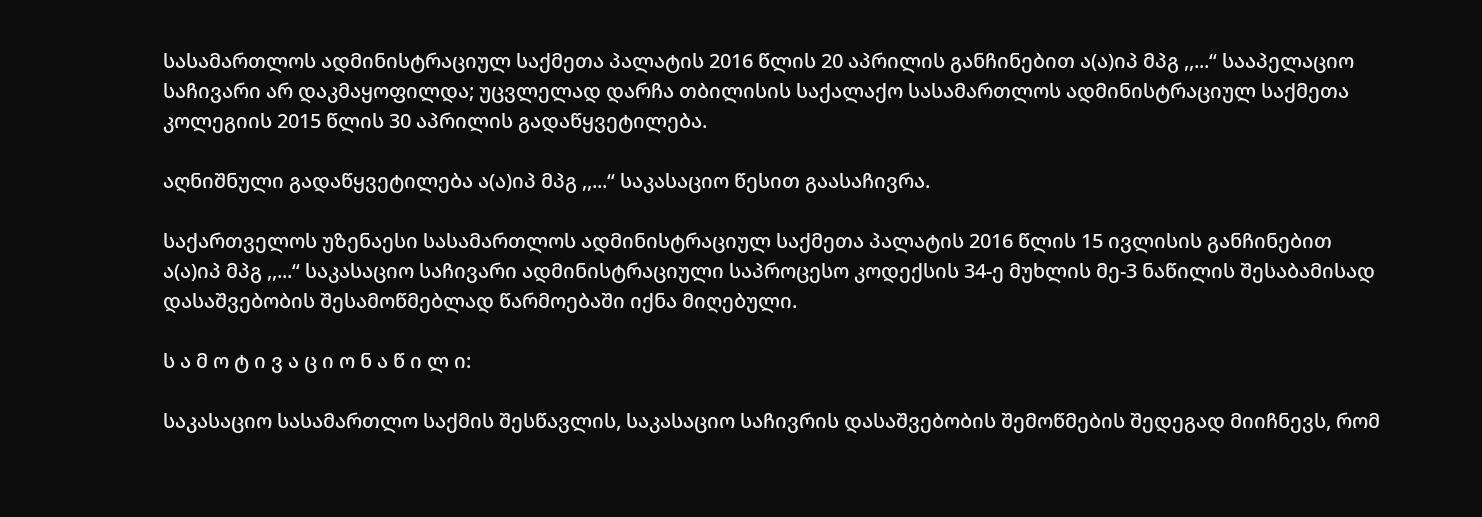სასამართლოს ადმინისტრაციულ საქმეთა პალატის 2016 წლის 20 აპრილის განჩინებით ა(ა)იპ მპგ ,,...“ სააპელაციო საჩივარი არ დაკმაყოფილდა; უცვლელად დარჩა თბილისის საქალაქო სასამართლოს ადმინისტრაციულ საქმეთა კოლეგიის 2015 წლის 30 აპრილის გადაწყვეტილება.

აღნიშნული გადაწყვეტილება ა(ა)იპ მპგ ,,...“ საკასაციო წესით გაასაჩივრა.

საქართველოს უზენაესი სასამართლოს ადმინისტრაციულ საქმეთა პალატის 2016 წლის 15 ივლისის განჩინებით ა(ა)იპ მპგ ,,...“ საკასაციო საჩივარი ადმინისტრაციული საპროცესო კოდექსის 34-ე მუხლის მე-3 ნაწილის შესაბამისად დასაშვებობის შესამოწმებლად წარმოებაში იქნა მიღებული.

ს ა მ ო ტ ი ვ ა ც ი ო ნ ა წ ი ლ ი:

საკასაციო სასამართლო საქმის შესწავლის, საკასაციო საჩივრის დასაშვებობის შემოწმების შედეგად მიიჩნევს, რომ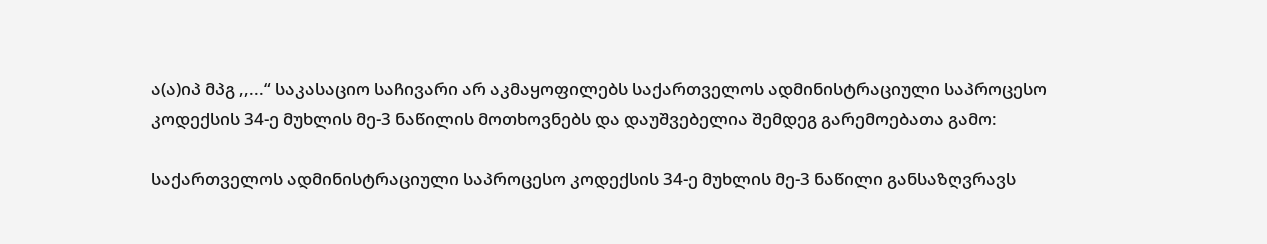ა(ა)იპ მპგ ,,...“ საკასაციო საჩივარი არ აკმაყოფილებს საქართველოს ადმინისტრაციული საპროცესო კოდექსის 34-ე მუხლის მე-3 ნაწილის მოთხოვნებს და დაუშვებელია შემდეგ გარემოებათა გამო:

საქართველოს ადმინისტრაციული საპროცესო კოდექსის 34-ე მუხლის მე-3 ნაწილი განსაზღვრავს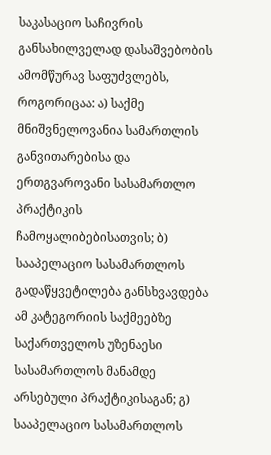საკასაციო საჩივრის განსახილველად დასაშვებობის ამომწურავ საფუძვლებს, როგორიცაა: ა) საქმე მნიშვნელოვანია სამართლის განვითარებისა და ერთგვაროვანი სასამართლო პრაქტიკის ჩამოყალიბებისათვის; ბ) სააპელაციო სასამართლოს გადაწყვეტილება განსხვავდება ამ კატეგორიის საქმეებზე საქართველოს უზენაესი სასამართლოს მანამდე არსებული პრაქტიკისაგან; გ) სააპელაციო სასამართლოს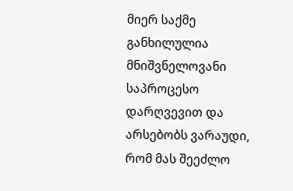მიერ საქმე განხილულია მნიშვნელოვანი საპროცესო დარღვევით და არსებობს ვარაუდი, რომ მას შეეძლო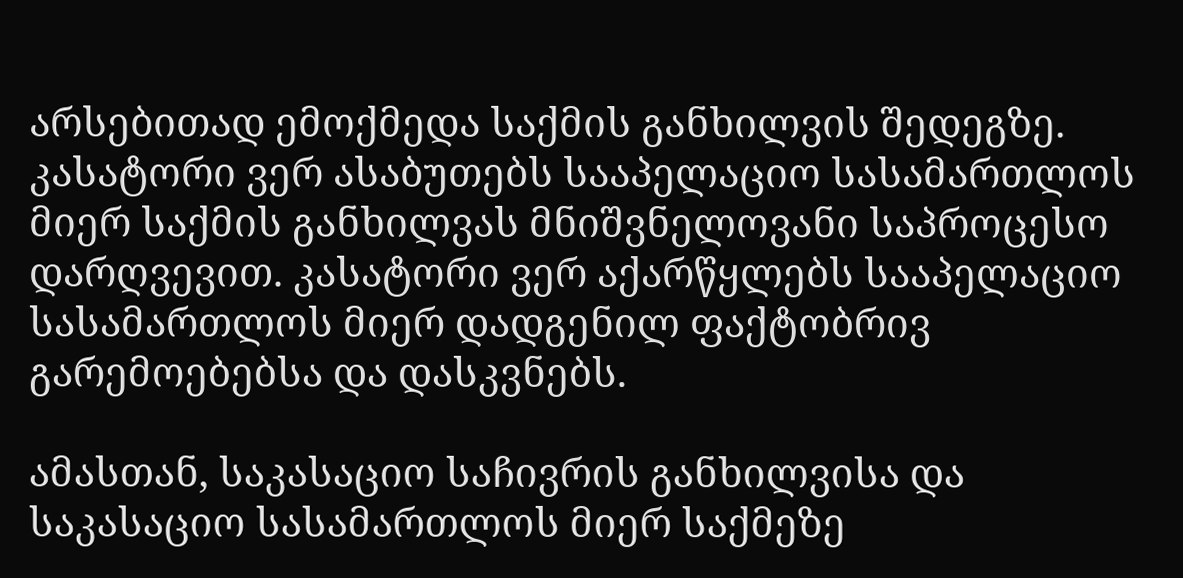არსებითად ემოქმედა საქმის განხილვის შედეგზე. კასატორი ვერ ასაბუთებს სააპელაციო სასამართლოს მიერ საქმის განხილვას მნიშვნელოვანი საპროცესო დარღვევით. კასატორი ვერ აქარწყლებს სააპელაციო სასამართლოს მიერ დადგენილ ფაქტობრივ გარემოებებსა და დასკვნებს.

ამასთან, საკასაციო საჩივრის განხილვისა და საკასაციო სასამართლოს მიერ საქმეზე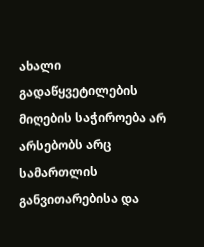ახალი გადაწყვეტილების მიღების საჭიროება არ არსებობს არც სამართლის განვითარებისა და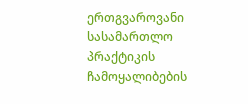ერთგვაროვანი სასამართლო პრაქტიკის ჩამოყალიბების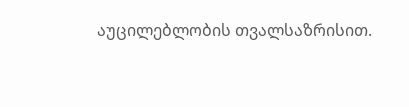აუცილებლობის თვალსაზრისით.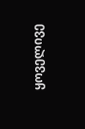ყოველივე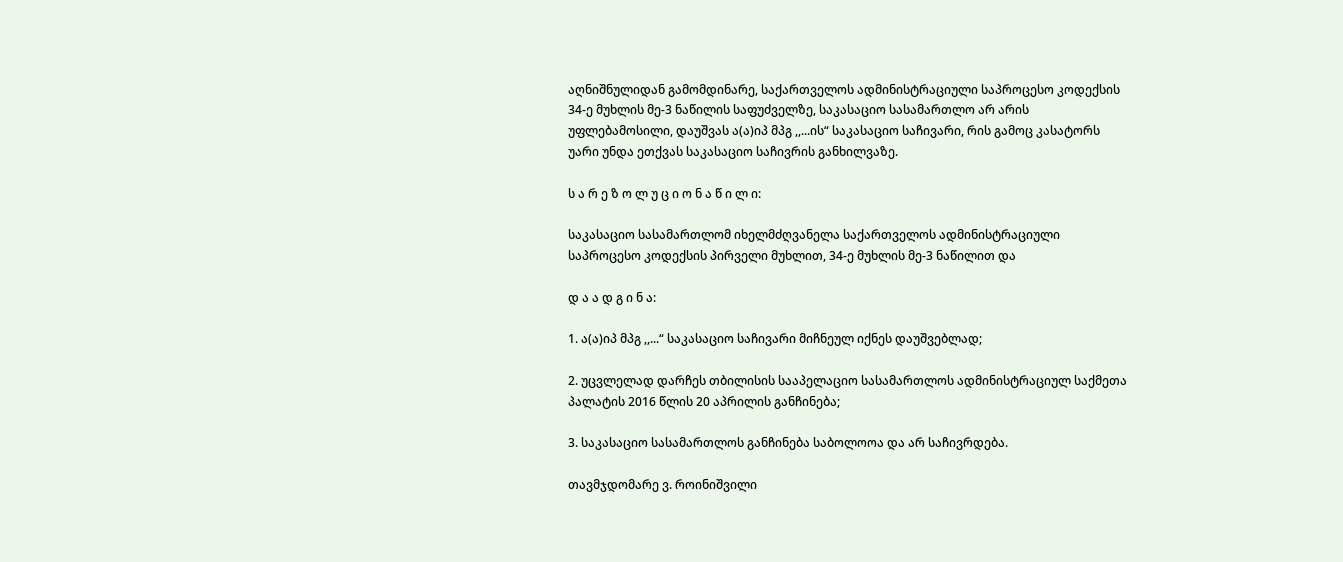აღნიშნულიდან გამომდინარე, საქართველოს ადმინისტრაციული საპროცესო კოდექსის 34-ე მუხლის მე-3 ნაწილის საფუძველზე, საკასაციო სასამართლო არ არის უფლებამოსილი, დაუშვას ა(ა)იპ მპგ ,,...ის“ საკასაციო საჩივარი, რის გამოც კასატორს უარი უნდა ეთქვას საკასაციო საჩივრის განხილვაზე.

ს ა რ ე ზ ო ლ უ ც ი ო ნ ა წ ი ლ ი:

საკასაციო სასამართლომ იხელმძღვანელა საქართველოს ადმინისტრაციული საპროცესო კოდექსის პირველი მუხლით, 34-ე მუხლის მე-3 ნაწილით და

დ ა ა დ გ ი ნ ა:

1. ა(ა)იპ მპგ ,,...“ საკასაციო საჩივარი მიჩნეულ იქნეს დაუშვებლად;

2. უცვლელად დარჩეს თბილისის სააპელაციო სასამართლოს ადმინისტრაციულ საქმეთა პალატის 2016 წლის 20 აპრილის განჩინება;

3. საკასაციო სასამართლოს განჩინება საბოლოოა და არ საჩივრდება.

თავმჯდომარე ვ. როინიშვილი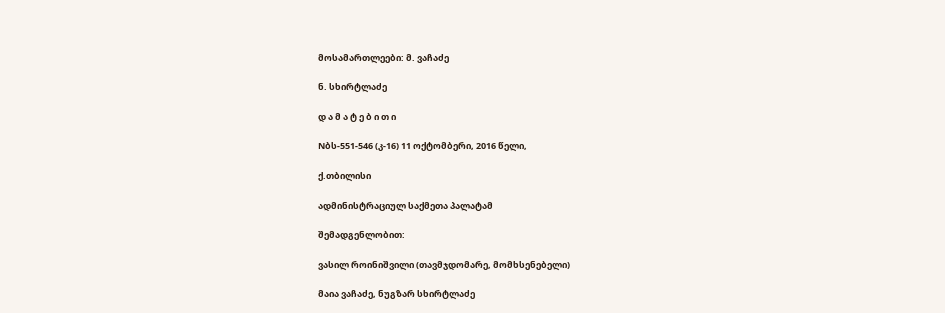მოსამართლეები: მ. ვაჩაძე

ნ. სხირტლაძე

დ ა მ ა ტ ე ბ ი თ ი

Nბს-551-546 (კ-16) 11 ოქტომბერი, 2016 წელი,

ქ.თბილისი

ადმინისტრაციულ საქმეთა პალატამ

შემადგენლობით:

ვასილ როინიშვილი (თავმჯდომარე, მომხსენებელი)

მაია ვაჩაძე, ნუგზარ სხირტლაძე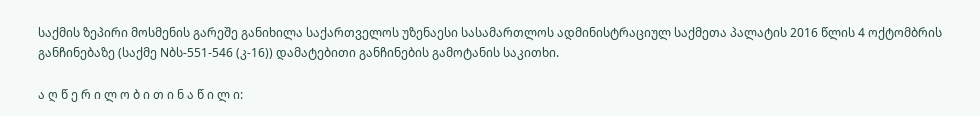საქმის ზეპირი მოსმენის გარეშე განიხილა საქართველოს უზენაესი სასამართლოს ადმინისტრაციულ საქმეთა პალატის 2016 წლის 4 ოქტომბრის განჩინებაზე (საქმე Nბს-551-546 (კ-16)) დამატებითი განჩინების გამოტანის საკითხი.

ა ღ წ ე რ ი ლ ო ბ ი თ ი ნ ა წ ი ლ ი: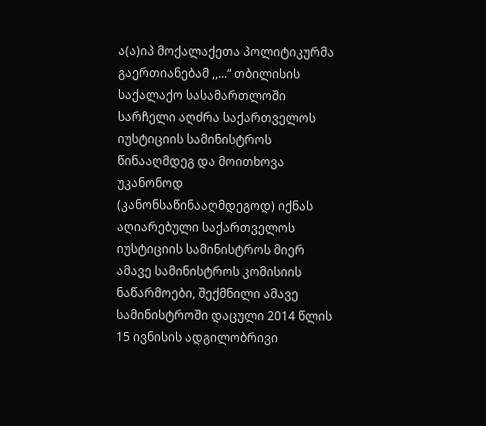ა(ა)იპ მოქალაქეთა პოლიტიკურმა გაერთიანებამ ,,...“ თბილისის საქალაქო სასამართლოში სარჩელი აღძრა საქართველოს იუსტიციის სამინისტროს წინააღმდეგ და მოითხოვა უკანონოდ (კანონსაწინააღმდეგოდ) იქნას აღიარებული საქართველოს იუსტიციის სამინისტროს მიერ ამავე სამინისტროს კომისიის ნაწარმოები, შექმნილი ამავე სამინისტროში დაცული 2014 წლის 15 ივნისის ადგილობრივი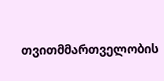თვითმმართველობის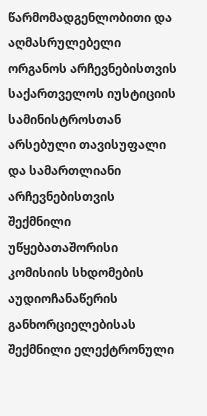წარმომადგენლობითი და აღმასრულებელი ორგანოს არჩევნებისთვის საქართველოს იუსტიციის სამინისტროსთან არსებული თავისუფალი და სამართლიანი არჩევნებისთვის შექმნილი უწყებათაშორისი კომისიის სხდომების აუდიოჩანაწერის განხორციელებისას შექმნილი ელექტრონული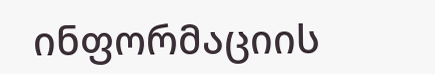ინფორმაციის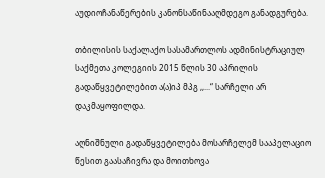აუდიოჩანაწერების კანონსაწინააღმდეგო განადგურება.

თბილისის საქალაქო სასამართლოს ადმინისტრაციულ საქმეთა კოლეგიის 2015 წლის 30 აპრილის გადაწყვეტილებით ა(ა)იპ მპგ ,,...“ სარჩელი არ დაკმაყოფილდა.

აღნიშნული გადაწყვეტილება მოსარჩელემ სააპელაციო წესით გაასაჩივრა და მოითხოვა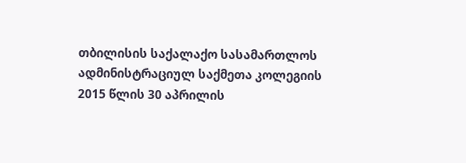თბილისის საქალაქო სასამართლოს ადმინისტრაციულ საქმეთა კოლეგიის 2015 წლის 30 აპრილის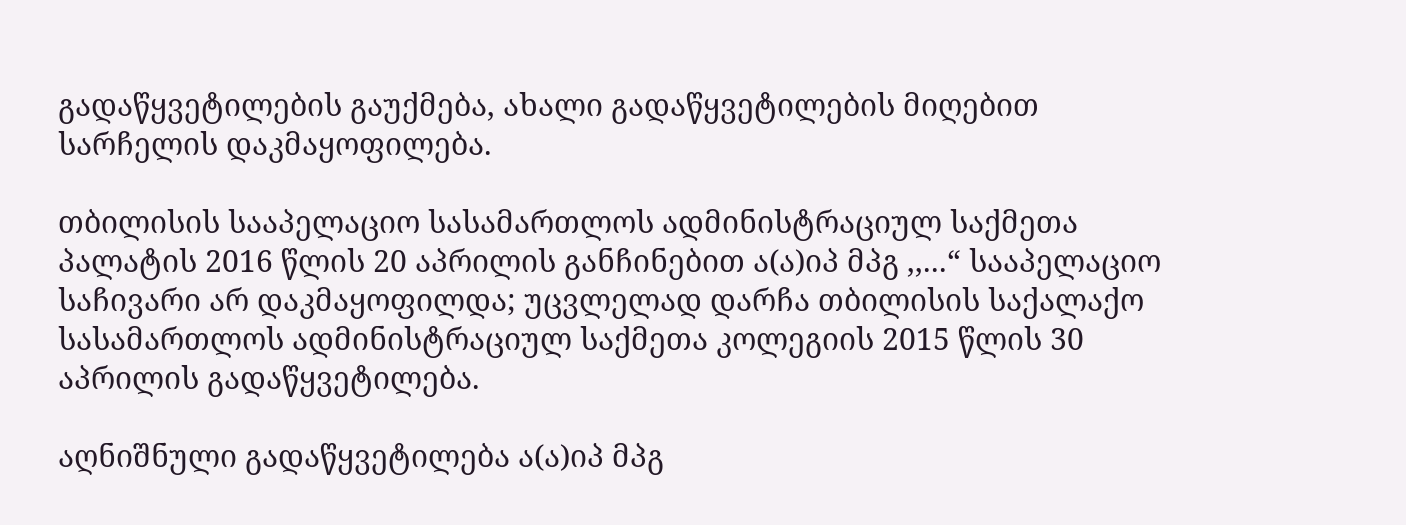გადაწყვეტილების გაუქმება, ახალი გადაწყვეტილების მიღებით სარჩელის დაკმაყოფილება.

თბილისის სააპელაციო სასამართლოს ადმინისტრაციულ საქმეთა პალატის 2016 წლის 20 აპრილის განჩინებით ა(ა)იპ მპგ ,,...“ სააპელაციო საჩივარი არ დაკმაყოფილდა; უცვლელად დარჩა თბილისის საქალაქო სასამართლოს ადმინისტრაციულ საქმეთა კოლეგიის 2015 წლის 30 აპრილის გადაწყვეტილება.

აღნიშნული გადაწყვეტილება ა(ა)იპ მპგ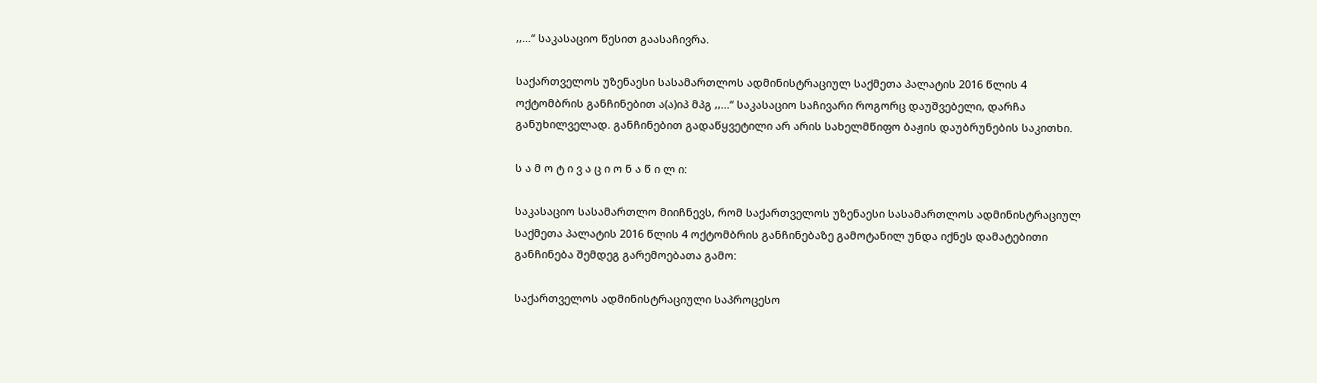,,…“ საკასაციო წესით გაასაჩივრა.

საქართველოს უზენაესი სასამართლოს ადმინისტრაციულ საქმეთა პალატის 2016 წლის 4 ოქტომბრის განჩინებით ა(ა)იპ მპგ ,,...“ საკასაციო საჩივარი როგორც დაუშვებელი, დარჩა განუხილველად. განჩინებით გადაწყვეტილი არ არის სახელმწიფო ბაჟის დაუბრუნების საკითხი.

ს ა მ ო ტ ი ვ ა ც ი ო ნ ა წ ი ლ ი:

საკასაციო სასამართლო მიიჩნევს, რომ საქართველოს უზენაესი სასამართლოს ადმინისტრაციულ საქმეთა პალატის 2016 წლის 4 ოქტომბრის განჩინებაზე გამოტანილ უნდა იქნეს დამატებითი განჩინება შემდეგ გარემოებათა გამო:

საქართველოს ადმინისტრაციული საპროცესო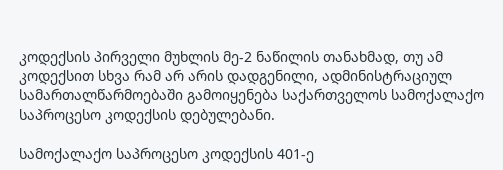კოდექსის პირველი მუხლის მე-2 ნაწილის თანახმად, თუ ამ კოდექსით სხვა რამ არ არის დადგენილი, ადმინისტრაციულ სამართალწარმოებაში გამოიყენება საქართველოს სამოქალაქო საპროცესო კოდექსის დებულებანი.

სამოქალაქო საპროცესო კოდექსის 401-ე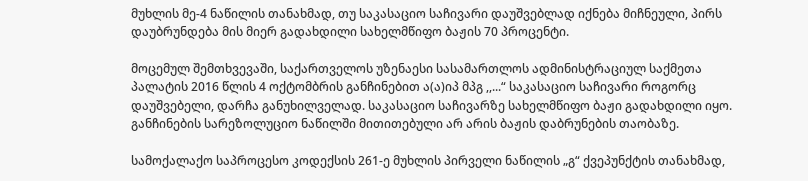მუხლის მე-4 ნაწილის თანახმად, თუ საკასაციო საჩივარი დაუშვებლად იქნება მიჩნეული, პირს დაუბრუნდება მის მიერ გადახდილი სახელმწიფო ბაჟის 70 პროცენტი.

მოცემულ შემთხვევაში, საქართველოს უზენაესი სასამართლოს ადმინისტრაციულ საქმეთა პალატის 2016 წლის 4 ოქტომბრის განჩინებით ა(ა)იპ მპგ ,,...“ საკასაციო საჩივარი როგორც დაუშვებელი, დარჩა განუხილველად. საკასაციო საჩივარზე სახელმწიფო ბაჟი გადახდილი იყო. განჩინების სარეზოლუციო ნაწილში მითითებული არ არის ბაჟის დაბრუნების თაობაზე.

სამოქალაქო საპროცესო კოდექსის 261-ე მუხლის პირველი ნაწილის „გ“ ქვეპუნქტის თანახმად,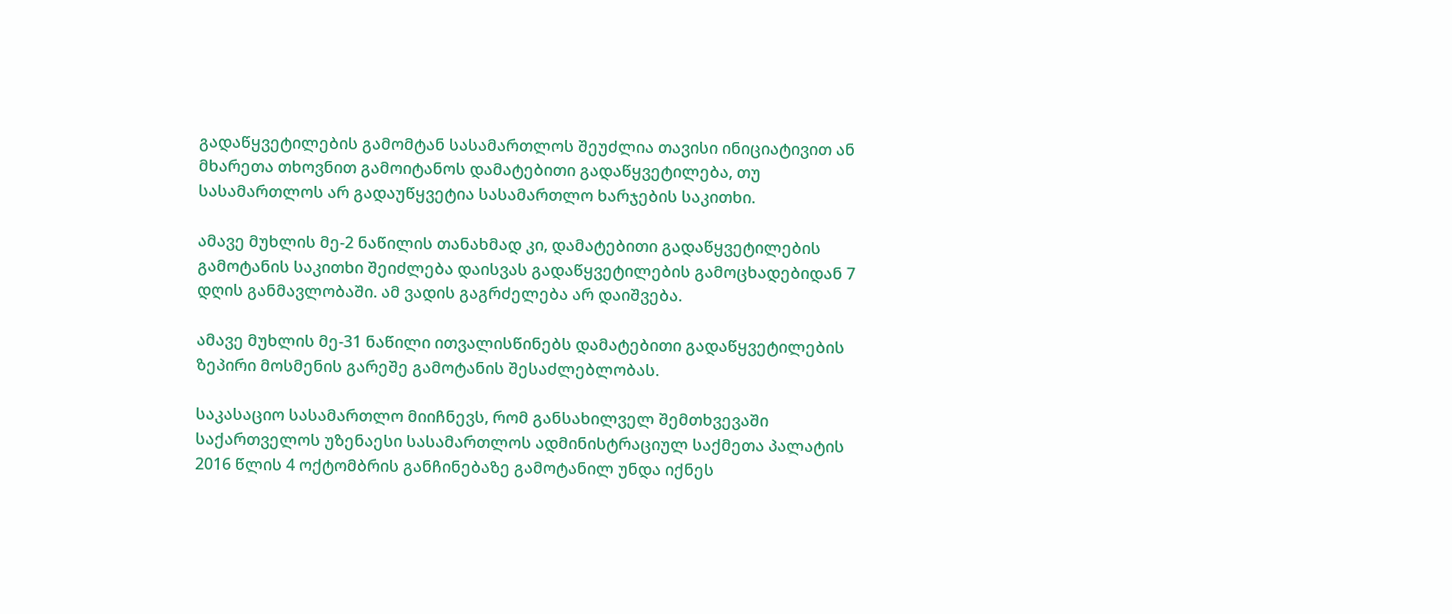გადაწყვეტილების გამომტან სასამართლოს შეუძლია თავისი ინიციატივით ან მხარეთა თხოვნით გამოიტანოს დამატებითი გადაწყვეტილება, თუ სასამართლოს არ გადაუწყვეტია სასამართლო ხარჯების საკითხი.

ამავე მუხლის მე-2 ნაწილის თანახმად კი, დამატებითი გადაწყვეტილების გამოტანის საკითხი შეიძლება დაისვას გადაწყვეტილების გამოცხადებიდან 7 დღის განმავლობაში. ამ ვადის გაგრძელება არ დაიშვება.

ამავე მუხლის მე-31 ნაწილი ითვალისწინებს დამატებითი გადაწყვეტილების ზეპირი მოსმენის გარეშე გამოტანის შესაძლებლობას.

საკასაციო სასამართლო მიიჩნევს, რომ განსახილველ შემთხვევაში საქართველოს უზენაესი სასამართლოს ადმინისტრაციულ საქმეთა პალატის 2016 წლის 4 ოქტომბრის განჩინებაზე გამოტანილ უნდა იქნეს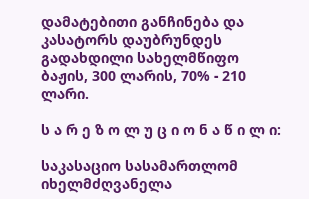დამატებითი განჩინება და კასატორს დაუბრუნდეს გადახდილი სახელმწიფო ბაჟის, 300 ლარის, 70% - 210 ლარი.

ს ა რ ე ზ ო ლ უ ც ი ო ნ ა წ ი ლ ი:

საკასაციო სასამართლომ იხელმძღვანელა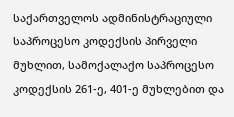საქართველოს ადმინისტრაციული საპროცესო კოდექსის პირველი მუხლით, სამოქალაქო საპროცესო კოდექსის 261-ე, 401-ე მუხლებით და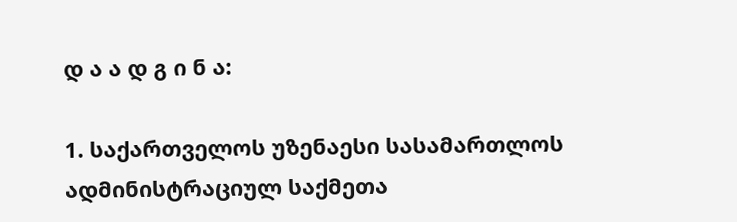დ ა ა დ გ ი ნ ა:

1. საქართველოს უზენაესი სასამართლოს ადმინისტრაციულ საქმეთა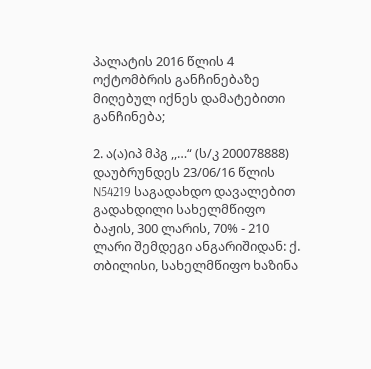პალატის 2016 წლის 4 ოქტომბრის განჩინებაზე მიღებულ იქნეს დამატებითი განჩინება;

2. ა(ა)იპ მპგ ,,…“ (ს/კ 200078888) დაუბრუნდეს 23/06/16 წლის N54219 საგადახდო დავალებით გადახდილი სახელმწიფო ბაჟის, 300 ლარის, 70% - 210 ლარი შემდეგი ანგარიშიდან: ქ. თბილისი, სახელმწიფო ხაზინა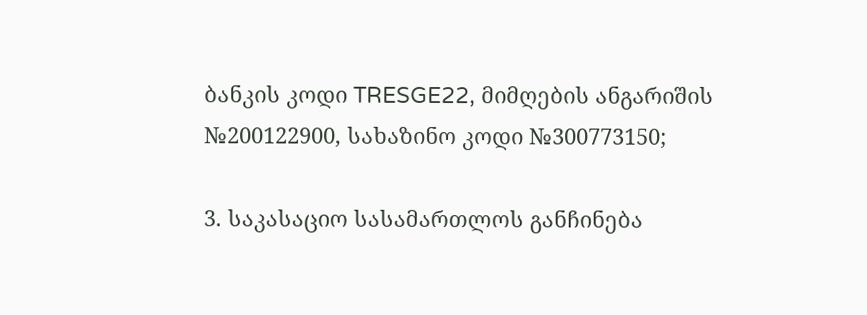ბანკის კოდი TRESGE22, მიმღების ანგარიშის №200122900, სახაზინო კოდი №300773150;

3. საკასაციო სასამართლოს განჩინება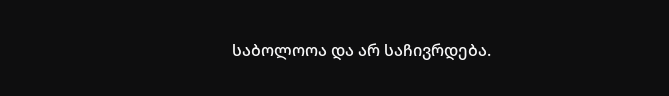საბოლოოა და არ საჩივრდება.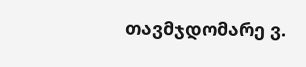თავმჯდომარე ვ.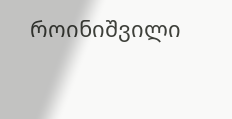როინიშვილი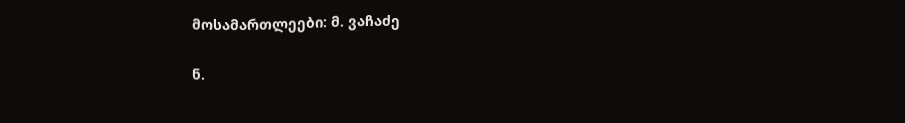მოსამართლეები: მ. ვაჩაძე

ნ.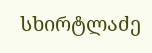სხირტლაძე